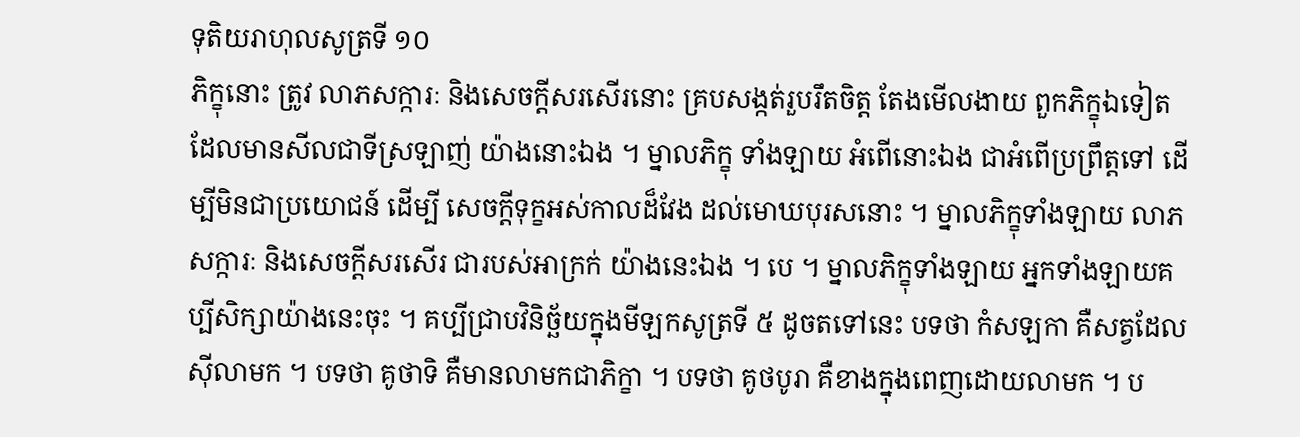ទុតិយរាហុលសូត្រទី ១០
ភិក្ខុនោះ ត្រូវ លាភសក្ការៈ និងសេចក្តីសរសើរនោះ គ្របសង្កត់រួបរឹតចិត្ត តែងមើលងាយ ពួកភិក្ខុឯទៀត ដែលមានសីលជាទីស្រឡាញ់ យ៉ាងនោះឯង ។ ម្នាលភិក្ខុ ទាំងឡាយ អំពើនោះឯង ជាអំពើប្រព្រឹត្តទៅ ដើម្បីមិនជាប្រយោជន៍ ដើម្បី សេចក្តីទុក្ខអស់កាលដ៏វែង ដល់មោឃបុរសនោះ ។ ម្នាលភិក្ខុទាំងឡាយ លាភសក្ការៈ និងសេចក្តីសរសើរ ជារបស់អាក្រក់ យ៉ាងនេះឯង ។ បេ ។ ម្នាលភិក្ខុទាំងឡាយ អ្នកទាំងឡាយគប្បីសិក្សាយ៉ាងនេះចុះ ។ គប្បីជ្រាបវិនិច្ឆ័យក្នុងមីឡកសូត្រទី ៥ ដូចតទៅនេះ បទថា កំសឡកា គឺសត្វដែលស៊ីលាមក ។ បទថា គូថាទិ គឺមានលាមកជាភិក្ខា ។ បទថា គូថបូរា គឺខាងក្នុងពេញដោយលាមក ។ ប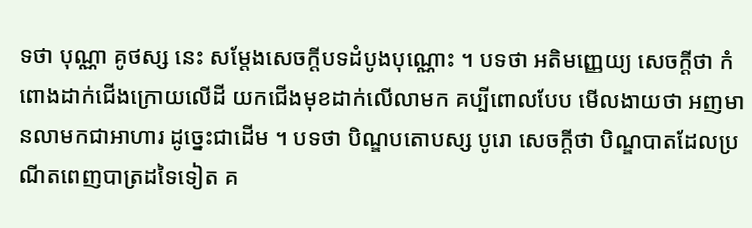ទថា បុណ្ណា គូថស្ស នេះ សម្តែងសេចក្តីបទដំបូងបុណ្ណោះ ។ បទថា អតិមញ្ញេយ្យ សេចក្តីថា កំពោងដាក់ជើងក្រោយលើដី យកជើងមុខដាក់លើលាមក គប្បីពោលបែប មើលងាយថា អញមានលាមកជាអាហារ ដូច្នេះជាដើម ។ បទថា បិណ្ឌបតោបស្ស បូរោ សេចក្តីថា បិណ្ឌបាតដែលប្រណីតពេញបាត្រដទៃទៀត គ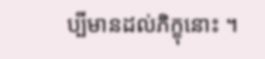ប្បីមានដល់ភិក្ខុនោះ ។